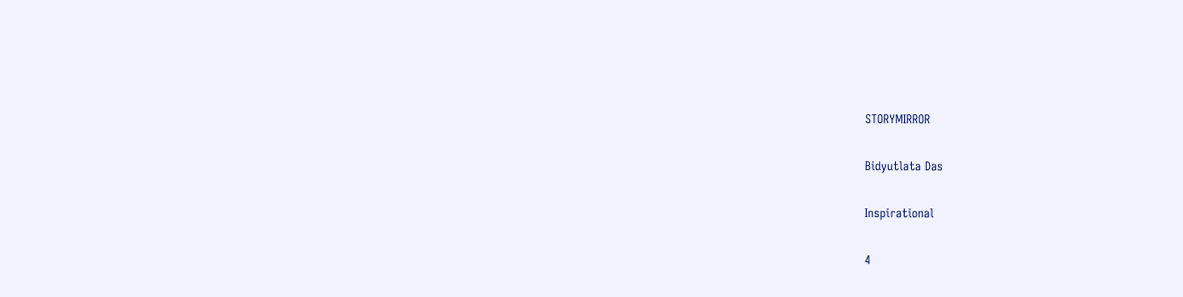STORYMIRROR

Bidyutlata Das

Inspirational

4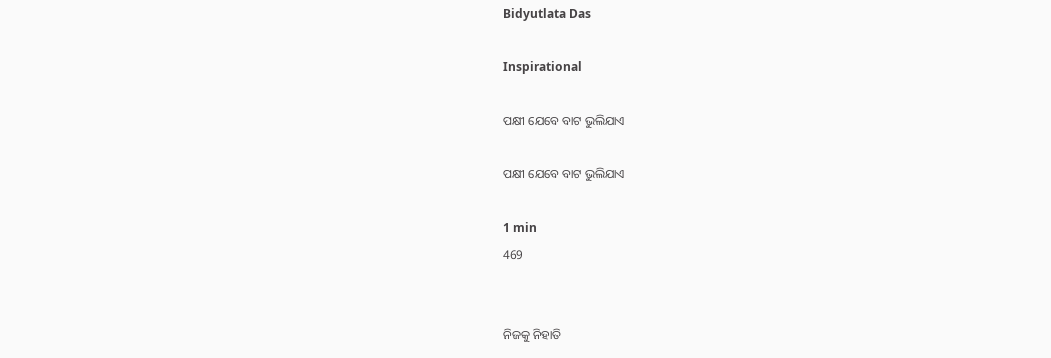Bidyutlata Das

Inspirational

ପକ୍ଷୀ ଯେବେ ବାଟ ଭୁଲିଯାଏ

ପକ୍ଷୀ ଯେବେ ବାଟ ଭୁଲିଯାଏ

1 min
469


ନିଜକୁ ନିହାତି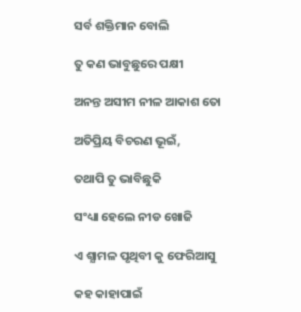ସର୍ବ ଶକ୍ତିମାନ ବୋଲି

ତୁ କଣ ଭାବୁଛୁରେ ପକ୍ଷୀ

ଅନନ୍ତ ଅସୀମ ନୀଳ ଆକାଶ ତୋ

ଅତିପ୍ରିୟ ବିଚରଣ ଭୂଇଁ,

ତଥାପି ତୁ ଭାବିଛୁକି

ସଂଧ୍ୟା ହେଲେ ନୀଡ ଖୋଜି

ଏ ଶ୍ଯାମଳ ପୃଥିବୀ କୁ ଫେରିଆସୁ

କହ କାହାପାଇଁ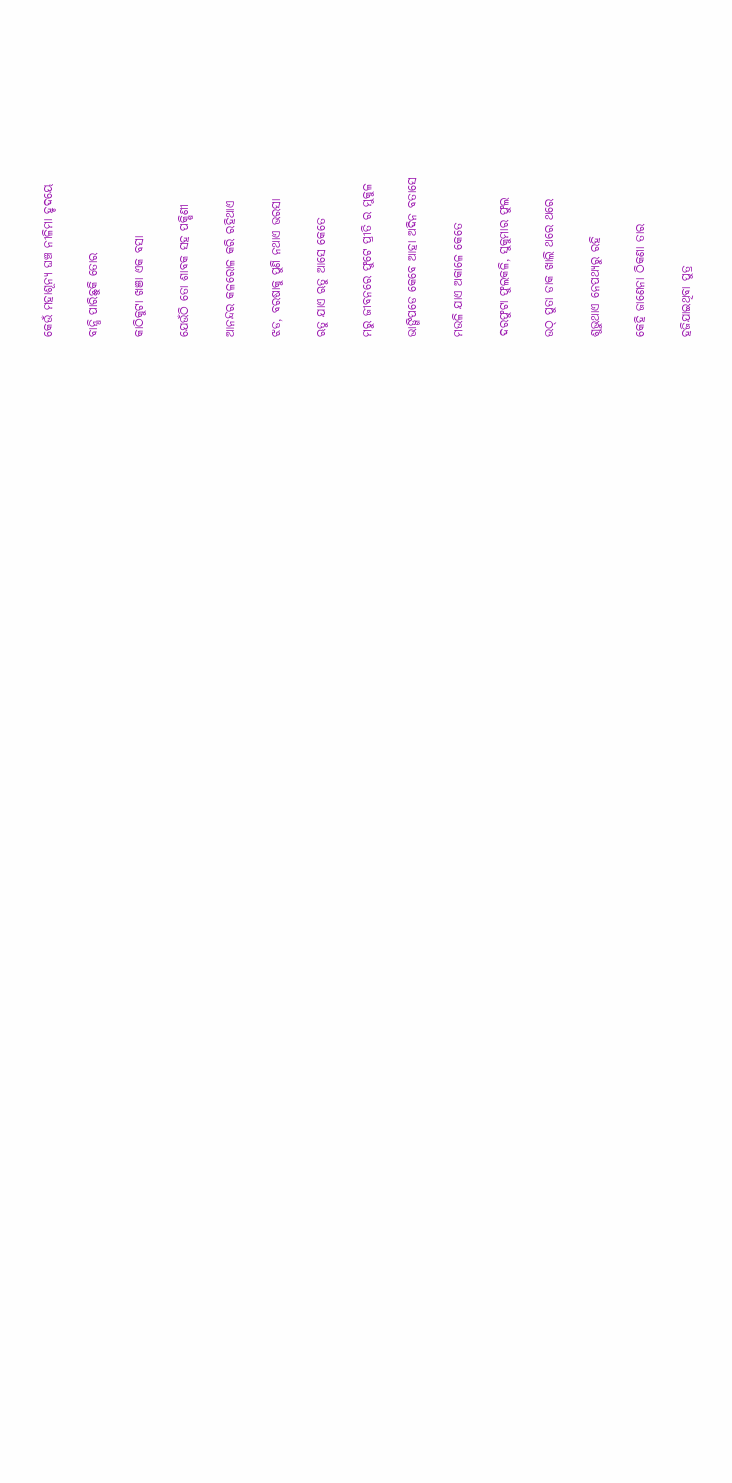କେଉଁ ମହାଶୂନ୍ଯ ଘଞ୍ଚ ନୀଳିମା ହୃଦୟେ

ବାନ୍ଧି ପାରିଛୁକି ତୋର

କାଠିକୁଟା ଖଞା ଏକ ବସା

ଯେଉଁଠି ତୋ ଶାବକ ସହ ପକ୍ଷିଣୀ

ଆନନ୍ଦର କଳରୋଳ କରି ରହିଥାଏ

ଝଡ, ବରଷାକୁ ପୁଣି ନଥାଏ ଭରସା

ଋତୁ ଯାଏ ଋତୁ ଆସେ କେତେ

ମରୁ ଜୀବନରେ ଫୁଟେ ପ୍ରୀତି ର ମୁକୁଳ

ଭାଙ୍ଗିପଡେ କେବେ ଆହା ଅଦିନ ବତାସେ

ମଉଳି ଯାଏ ଅକାଳେ କେତେ

ଦରଫୁଟା ଫୁଲକଳି, ସୁକୁମାର ଫୁଲ

ଉଠ୍ ପୁତା ଡାକ ଖାଲି ଥରେ ଥରେ

ଶୁଭୁଥାଏ ନେପଥ୍ଯରୁ ରହି

କେହି ଜାଣେନା ଠିକଣା ତାର

ହଜିଯାଇଥିବା ପୁତ୍ର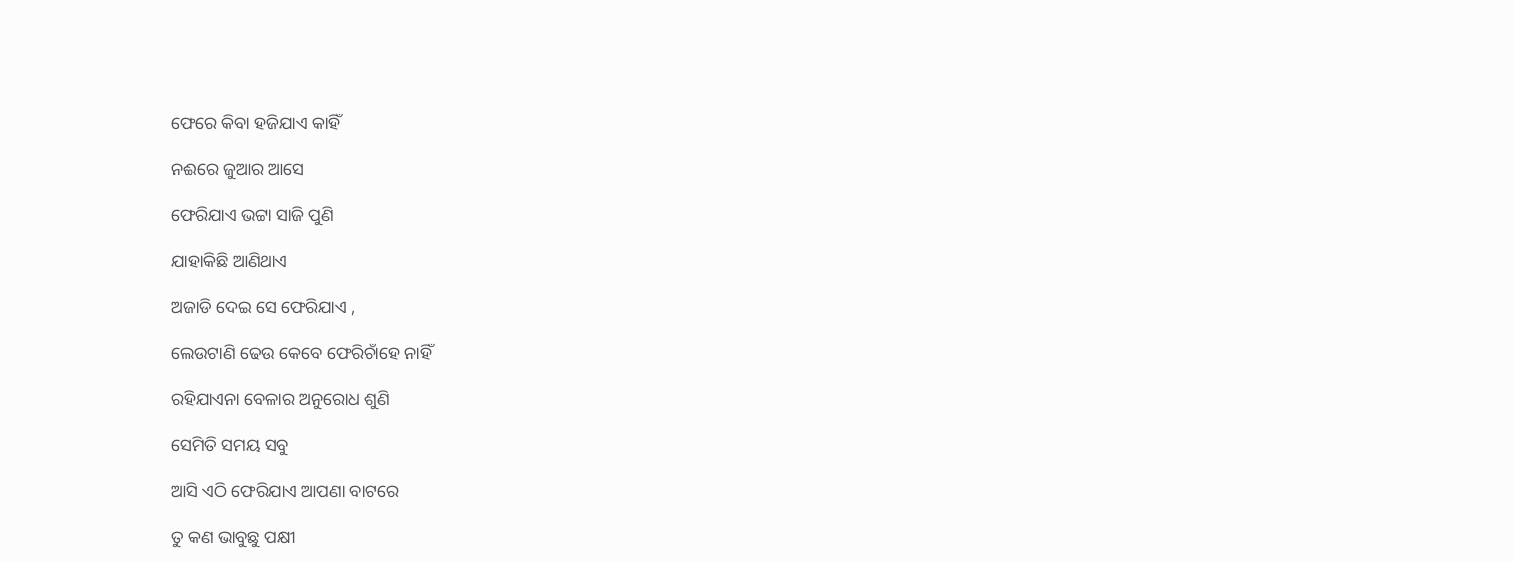ଫେରେ କିବା ହଜିଯାଏ କାହିଁ

ନଈରେ ଜୁଆର ଆସେ

ଫେରିଯାଏ ଭଟ୍ଟା ସାଜି ପୁଣି

ଯାହାକିଛି ଆଣିଥାଏ

ଅଜାଡି ଦେଇ ସେ ଫେରିଯାଏ ,

ଲେଉଟାଣି ଢେଉ କେବେ ଫେରିଚାଁହେ ନାହିଁ

ରହିଯାଏନା ବେଳାର ଅନୁରୋଧ ଶୁଣି

ସେମିତି ସମୟ ସବୁ

ଆସି ଏଠି ଫେରିଯାଏ ଆପଣା ବାଟରେ

ତୁ କଣ ଭାବୁଛୁ ପକ୍ଷୀ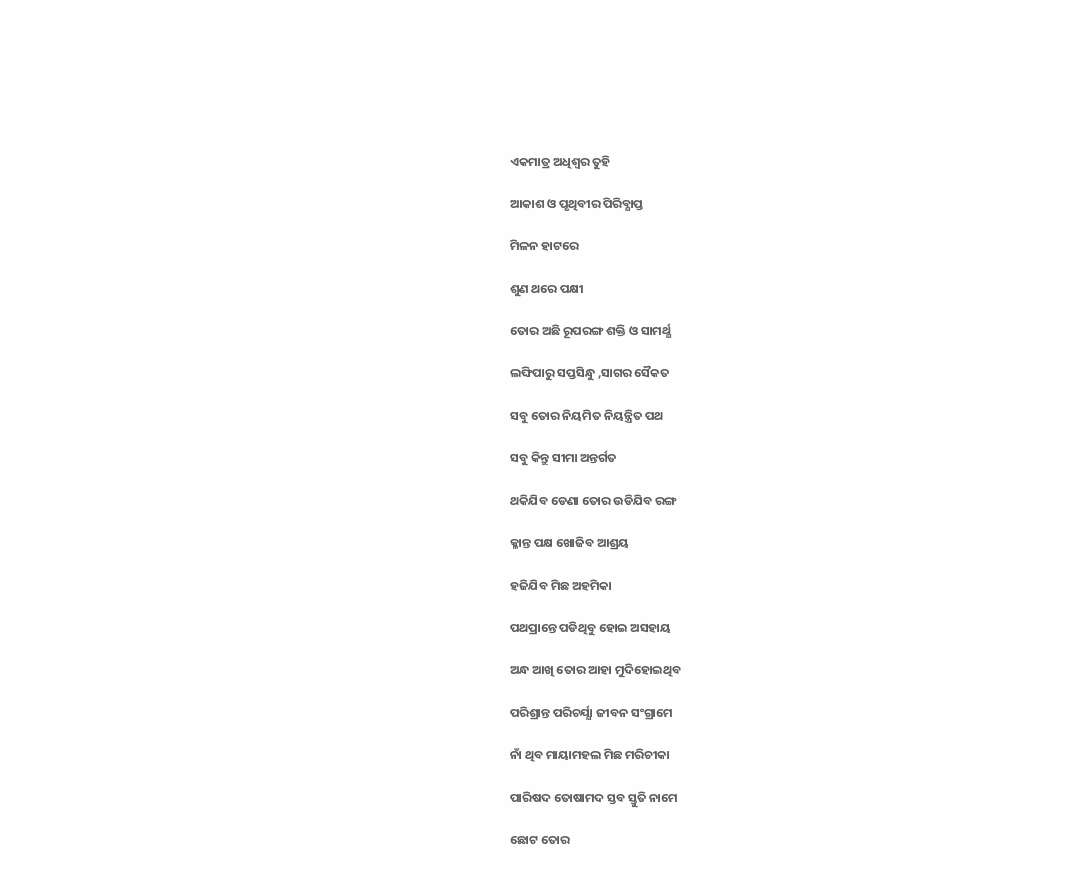ଏକମାତ୍ର ଅଧିଶ୍ୱର ତୁହି

ଆକାଶ ଓ ପୃଥିବୀର ପିରିବ୍ଯାପ୍ତ

ମିଳନ ହାଟରେ

ଶୁଣ ଥରେ ପକ୍ଷୀ

ତୋର ଅଛି ରୂପରଙ୍ଗ ଶକ୍ତି ଓ ସାମର୍ଥ୍ଯ

ଲଙ୍ଘିପାରୁ ସପ୍ତସିନ୍ଧୁ ,ସାଗର ସୈକତ

ସବୁ ତୋର ନିୟମିତ ନିୟନ୍ତ୍ରିତ ପଥ

ସବୁ କିନ୍ତୁ ସୀମା ଅନ୍ତର୍ଗତ

ଥକିଯିବ ଡେଣା ତୋର ଉଡିଯିବ ରଙ୍ଗ

କ୍ଳାନ୍ତ ପକ୍ଷ ଖୋଜିବ ଆଶ୍ରୟ

ହଜିଯିବ ମିଛ ଅହମିକା

ପଥପ୍ରାନ୍ତେ ପଡିଥିବୁ ହୋଇ ଅସହାୟ

ଅନ୍ଧ ଆଖି ତୋର ଆହା ମୁଦିହୋଇଥିବ

ପରିଶ୍ରାନ୍ତ ପରିଚର୍ଯ୍ଯା ଜୀବନ ସଂଗ୍ରାମେ

ନାଁ ଥିବ ମାୟାମହଲ ମିଛ ମରିଚୀକା

ପାରିଷଦ ତୋଷାମଦ ସ୍ତବ ସ୍ତୁତି ନାମେ

ଛୋଟ ତୋର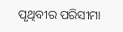ପୃଥିବୀର ପରିସୀମା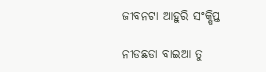ଜୀବନଟା ଆହୁରି ସଂକ୍ଷିପ୍ତ

ନୀଡଛଡା ବାଇଆ ତୁ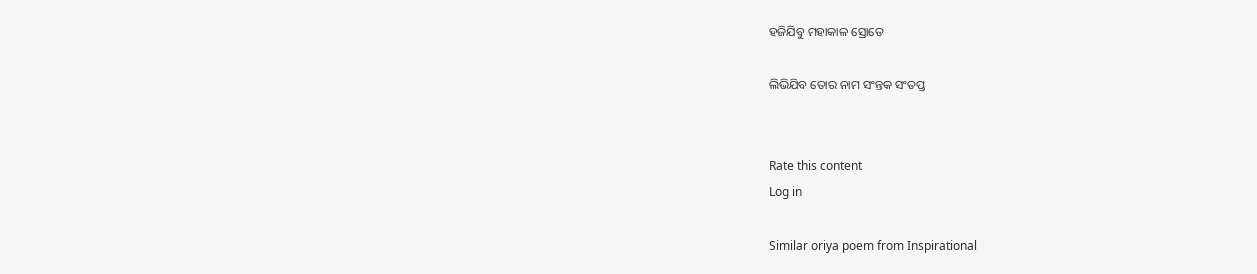ହଜିଯିବୁ ମହାକାଳ ସ୍ରୋତେ

ଲିଭିଯିବ ତୋର ନାମ ସଂନ୍ତକ ସଂତପ୍ତ


Rate this content
Log in

Similar oriya poem from Inspirational